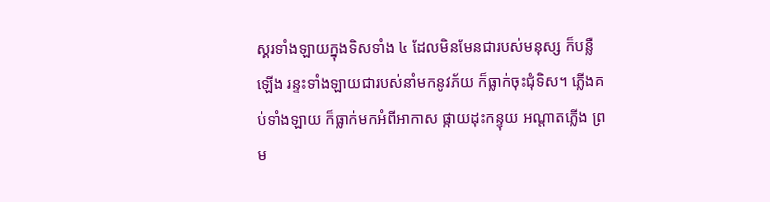ស្គរទាំងឡាយក្នុងទិសទាំង ៤ ដែលមិនមែនជារបស់មនុស្ស ក៏បន្លឺឡើង រន្ទះទាំងឡាយជារបស់នាំមកនូវភ័យ ក៏ធ្លាក់ចុះជុំទិស។ ភ្លើងគប់ទាំងឡាយ ក៏ធ្លាក់មកអំពីអាកាស ផ្កាយដុះកន្ទុយ អណ្តាតភ្លើង ព្រម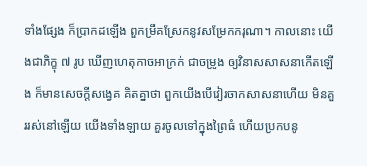ទាំងផ្សែង ក៏ប្រាកដឡើង ពួកម្រឹគស្រែកនូវសម្រែកករុណា។ កាលនោះ យើងជាភិក្ខុ ៧ រូប ឃើញហេតុកាចអាក្រក់ ជាចម្រូង ឲ្យវិនាសសាសនាកើតឡើង ក៏មានសេចក្តីសង្វេគ គិតគ្នាថា ពួកយើងបើវៀរចាកសាសនាហើយ មិនគួររស់នៅឡើយ យើងទាំងឡាយ គួរចូលទៅក្នុងព្រៃធំ ហើយប្រកបនូ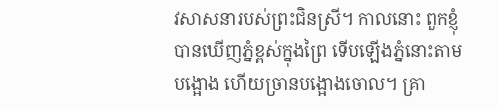វសាសនារបស់ព្រះជិនស្រី។ កាលនោះ ពួកខ្ញុំបានឃើញភ្នំខ្ពស់ក្នុងព្រៃ ទើបឡើងភ្នំនោះតាមបង្អោង ហើយច្រានបង្អោងចោល។ គ្រា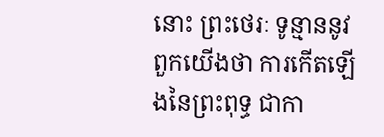នោះ ព្រះថេរៈ ទូន្មាននូវពួកយើងថា ការកើតឡើងនៃព្រះពុទ្ធ ជាកា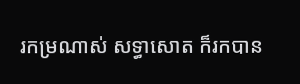រកម្រណាស់ សទ្ធាសោត ក៏រកបាន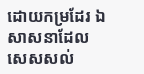ដោយកម្រដែរ ឯសាសនាដែលសេសសល់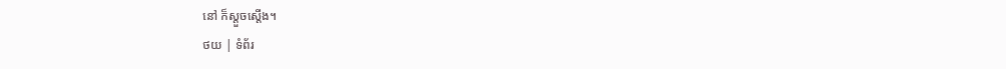នៅ ក៏ស្តួចស្តើង។
ថយ | ទំព័រ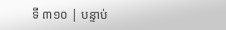ទី ៣១០ | បន្ទាប់